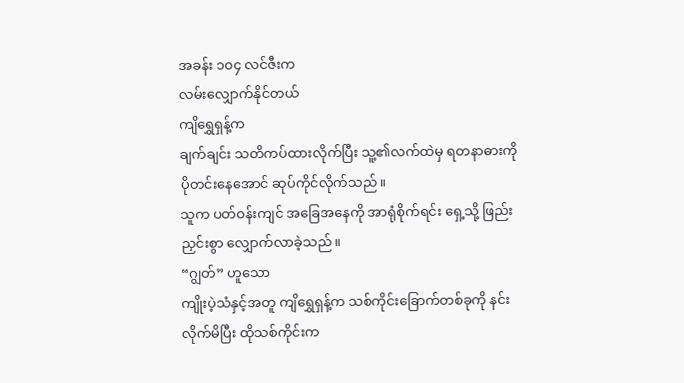အခန်း ၁၀၄ လင်ဇီးက
လမ်းလျှောက်နိုင်တယ်
ကျိရွှေရှန့်က
ချက်ချင်း သတိကပ်ထားလိုက်ပြီး သူ့၏လက်ထဲမှ ရတနာဓားကို ပိုတင်းနေအောင် ဆုပ်ကိုင်လိုက်သည်။
သူက ပတ်ဝန်းကျင် အခြေအနေကို အာရုံစိုက်ရင်း ရှေ့သို့ ဖြည်းညှင်းစွာ လျှောက်လာခဲ့သည်။
“ဂျွတ်” ဟူသော
ကျိုးပဲ့သံနှင့်အတူ ကျိရွှေရှန့်က သစ်ကိုင်းခြောက်တစ်ခုကို နင်းလိုက်မိပြီး ထိုသစ်ကိုင်းက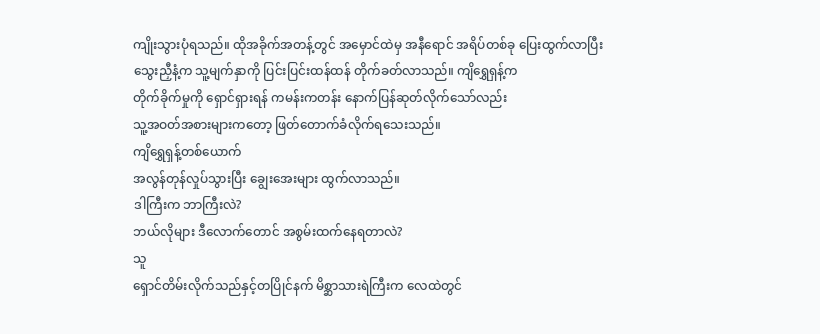ကျိုးသွားပုံရသည်။ ထိုအခိုက်အတန့်တွင် အမှောင်ထဲမှ အနီရောင် အရိပ်တစ်ခု ပြေးထွက်လာပြီး
သွေးညှီနံ့က သူ့မျက်နှာကို ပြင်းပြင်းထန်ထန် တိုက်ခတ်လာသည်။ ကျိရွှေရှန့်က
တိုက်ခိုက်မှုကို ရှောင်ရှားရန် ကမန်းကတန်း နောက်ပြန်ဆုတ်လိုက်သော်လည်း
သူ့အဝတ်အစားများကတော့ ဖြတ်တောက်ခံလိုက်ရသေးသည်။
ကျိရွှေရှန့်တစ်ယောက်
အလွန်တုန်လှုပ်သွားပြီး ချွေးအေးများ ထွက်လာသည်။
ဒါကြီးက ဘာကြီးလဲ?
ဘယ်လိုများ ဒီလောက်တောင် အစွမ်းထက်နေရတာလဲ?
သူ
ရှောင်တိမ်းလိုက်သည်နှင့်တပြိုင်နက် မိစ္ဆာသားရဲကြီးက လေထဲတွင်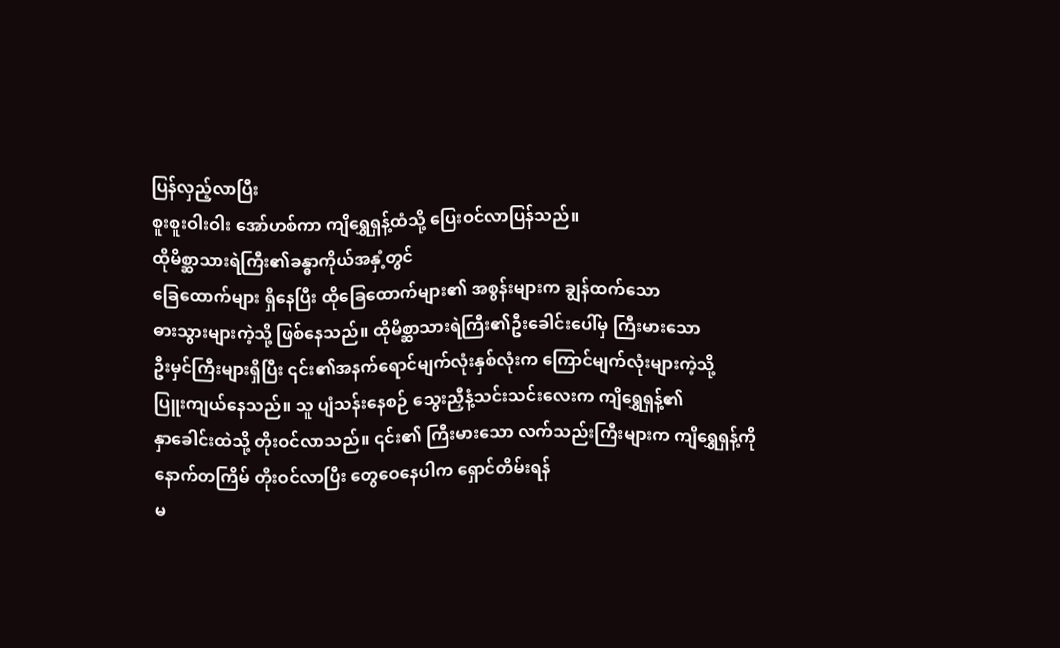ပြန်လှည့်လာပြီး
စူးစူးဝါးဝါး အော်ဟစ်ကာ ကျိရွှေရှန့်ထံသို့ ပြေးဝင်လာပြန်သည်။
ထိုမိစ္ဆာသားရဲကြီး၏ခန္ဓာကိုယ်အနှံ့တွင်
ခြေထောက်များ ရှိနေပြီး ထိုခြေထောက်များ၏ အစွန်းများက ချွန်ထက်သော
ဓားသွားများကဲ့သို့ ဖြစ်နေသည်။ ထိုမိစ္ဆာသားရဲကြီး၏ဦးခေါင်းပေါ်မှ ကြီးမားသော
ဦးမှင်ကြီးများရှိပြီး ၎င်း၏အနက်ရောင်မျက်လုံးနှစ်လုံးက ကြောင်မျက်လုံးများကဲ့သို့
ပြူးကျယ်နေသည်။ သူ ပျံသန်းနေစဉ် သွေးညှီနံ့သင်းသင်းလေးက ကျိရွှေရှန့်၏
နှာခေါင်းထဲသို့ တိုးဝင်လာသည်။ ၎င်း၏ ကြီးမားသော လက်သည်းကြီးများက ကျိရွှေရှန့်ကို
နောက်တကြိမ် တိုးဝင်လာပြီး တွေဝေနေပါက ရှောင်တိမ်းရန်
မ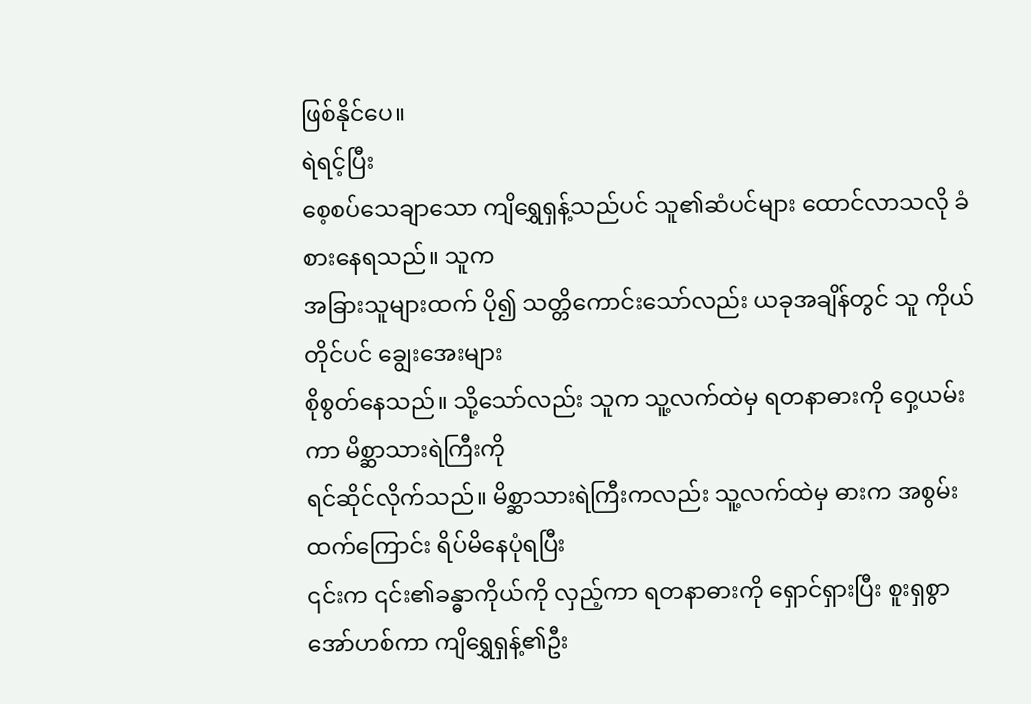ဖြစ်နိုင်ပေ။
ရဲရင့်ပြီး
စေ့စပ်သေချာသော ကျိရွှေရှန့်သည်ပင် သူ၏ဆံပင်များ ထောင်လာသလို ခံစားနေရသည်။ သူက
အခြားသူများထက် ပို၍ သတ္တိကောင်းသော်လည်း ယခုအချိန်တွင် သူ ကိုယ်တိုင်ပင် ချွေးအေးများ
စိုစွတ်နေသည်။ သို့သော်လည်း သူက သူ့လက်ထဲမှ ရတနာဓားကို ဝှေ့ယမ်းကာ မိစ္ဆာသားရဲကြီးကို
ရင်ဆိုင်လိုက်သည်။ မိစ္ဆာသားရဲကြီးကလည်း သူ့လက်ထဲမှ ဓားက အစွမ်းထက်ကြောင်း ရိပ်မိနေပုံရပြီး
၎င်းက ၎င်း၏ခန္ဓာကိုယ်ကို လှည့်ကာ ရတနာဓားကို ရှောင်ရှားပြီး စူးရှစွာ အော်ဟစ်ကာ ကျိရွှေရှန့်၏ဦး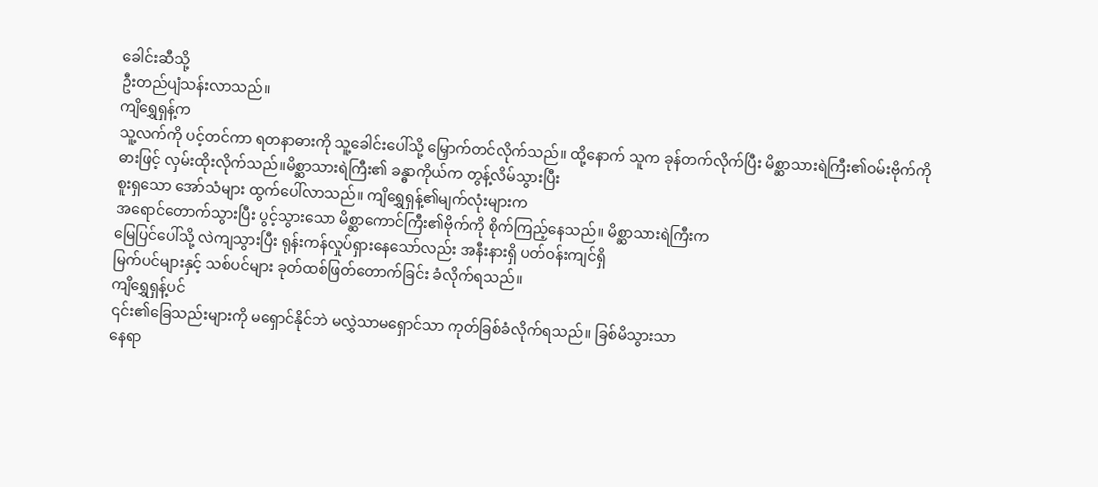ခေါင်းဆီသို့
ဦးတည်ပျံသန်းလာသည်။
ကျိရွှေရှန့်က
သူ့လက်ကို ပင့်တင်ကာ ရတနာဓားကို သူ့ခေါင်းပေါ်သို့ မြှောက်တင်လိုက်သည်။ ထို့နောက် သူက ခုန်တက်လိုက်ပြီး မိစ္ဆာသားရဲကြီး၏ဝမ်းဗိုက်ကို
ဓားဖြင့် လှမ်းထိုးလိုက်သည်။မိစ္ဆာသားရဲကြီး၏ ခန္ဓာကိုယ်က တွန့်လိမ်သွားပြီး
စူးရှသော အော်သံများ ထွက်ပေါ်လာသည်။ ကျိရွှေရှန့်၏မျက်လုံးများက
အရောင်တောက်သွားပြီး ပွင့်သွားသော မိစ္ဆာကောင်ကြီး၏ဗိုက်ကို စိုက်ကြည့်နေသည်။ မိစ္ဆာသားရဲကြီးက
မြေပြင်ပေါ်သို့ လဲကျသွားပြီး ရုန်းကန်လှုပ်ရှားနေသော်လည်း အနီးနားရှိ ပတ်ဝန်းကျင်ရှိ
မြက်ပင်များနှင့် သစ်ပင်များ ခုတ်ထစ်ဖြတ်တောက်ခြင်း ခံလိုက်ရသည်။
ကျိရွှေရှန့်ပင်
၎င်း၏ခြေသည်းများကို မရှောင်နိုင်ဘဲ မလွှဲသာမရှောင်သာ ကုတ်ခြစ်ခံလိုက်ရသည်။ ခြစ်မိသွားသာ
နေရာ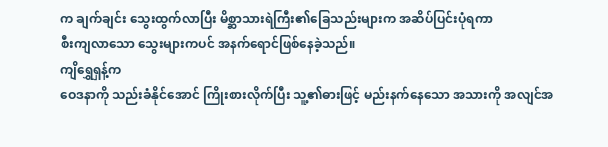က ချက်ချင်း သွေးထွက်လာပြီး မိစ္ဆာသားရဲကြီး၏ခြေသည်းများက အဆိပ်ပြင်းပုံရကာ
စီးကျလာသော သွေးများကပင် အနက်ရောင်ဖြစ်နေခဲ့သည်။
ကျိရွှေရှန့်က
ဝေဒနာကို သည်းခံနိုင်အောင် ကြိုးစားလိုက်ပြီး သူ့၏ဓားဖြင့် မည်းနက်နေသော အသားကို အလျင်အ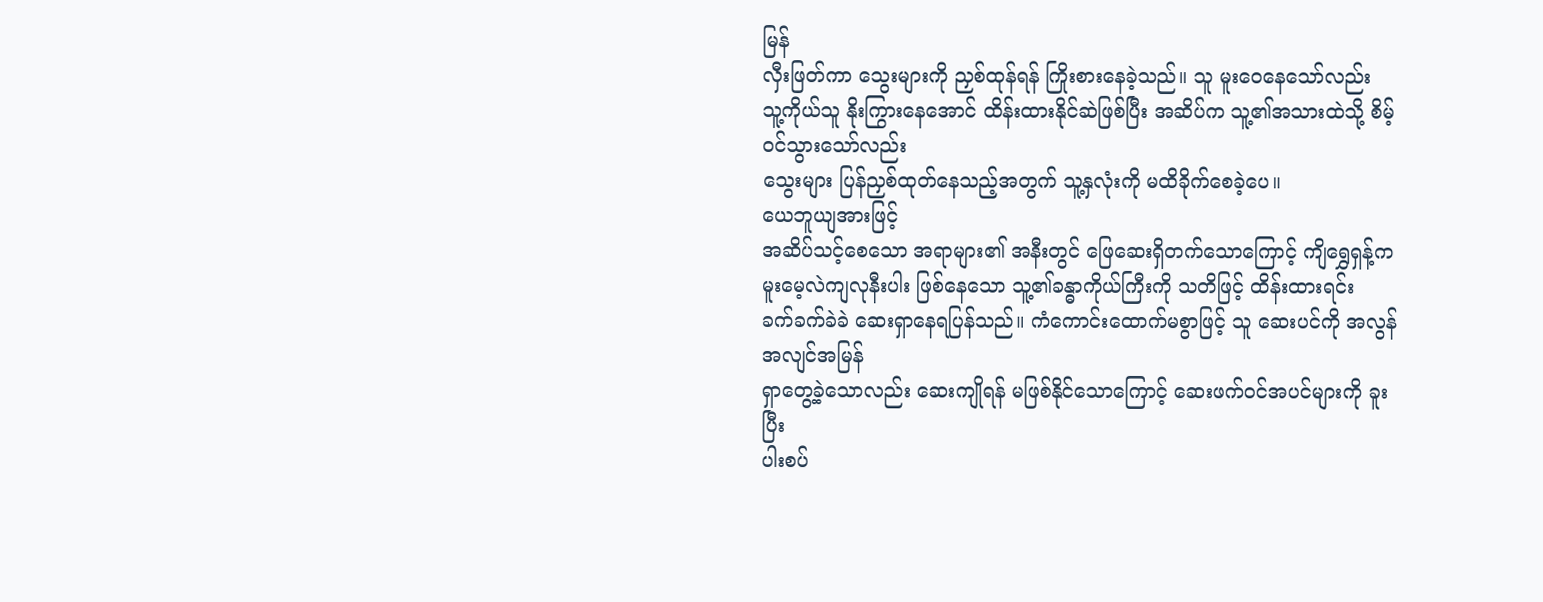မြန်
လှီးဖြတ်ကာ သွေးများကို ညှစ်ထုန်ရန် ကြိုးစားနေခဲ့သည်။ သူ မူးဝေနေသော်လည်း
သူ့ကိုယ်သူ နိုးကြွားနေအောင် ထိန်းထားနိုင်ဆဲဖြစ်ပြီး အဆိပ်က သူ့၏အသားထဲသို့ စိမ့်ဝင်သွားသော်လည်း
သွေးများ ပြန်ညှစ်ထုတ်နေသည့်အတွက် သူ့နှလုံးကို မထိခိုက်စေခဲ့ပေ။
ယေဘူယျအားဖြင့်
အဆိပ်သင့်စေသော အရာများ၏ အနီးတွင် ဖြေဆေးရှိတက်သောကြောင့် ကျိရွှေရှန့်က
မူးမေ့လဲကျလုနီးပါး ဖြစ်နေသော သူ့၏ခန္ဓာကိုယ်ကြီးကို သတိဖြင့် ထိန်းထားရင်း
ခက်ခက်ခဲခဲ ဆေးရှာနေရပြန်သည်။ ကံကောင်းထောက်မစွာဖြင့် သူ ဆေးပင်ကို အလွန်အလျင်အမြန်
ရှာတွေ့ခဲ့သောလည်း ဆေးကျိုရန် မဖြစ်နိုင်သောကြောင့် ဆေးဖက်ဝင်အပင်များကို ခူးပြီး
ပါးစပ်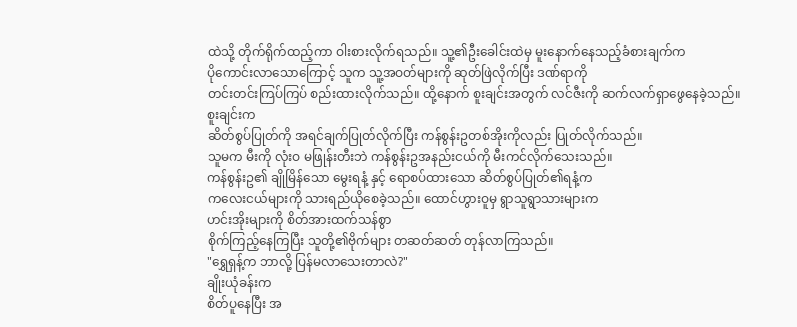ထဲသို့ တိုက်ရိုက်ထည့်ကာ ဝါးစားလိုက်ရသည်။ သူ့၏ဦးခေါင်းထဲမှ မူးနောက်နေသည့်ခံစားချက်က
ပိုကောင်းလာသောကြောင့် သူက သူ့အဝတ်များကို ဆုတ်ဖြဲလိုက်ပြီး ဒဏ်ရာကို
တင်းတင်းကြပ်ကြပ် စည်းထားလိုက်သည်။ ထို့နောက် စူးချင်းအတွက် လင်ဇီးကို ဆက်လက်ရှာဖွေနေခဲ့သည်။
စူးချင်းက
ဆိတ်စွပ်ပြုတ်ကို အရင်ချက်ပြုတ်လိုက်ပြီး ကန်စွန်းဥတစ်အိုးကိုလည်း ပြုတ်လိုက်သည်။
သူမက မီးကို လုံးဝ မဖြုန်းတီးဘဲ ကန်စွန်းဥအနည်းငယ်ကို မီးကင်လိုက်သေးသည်။
ကန်စွန်းဥ၏ ချိုမြိန်သော မွေးရနံ့ နှင့် ရောစပ်ထားသော ဆိတ်စွပ်ပြုတ်၏ရနံ့က
ကလေးငယ်များကို သားရည်ယိုစေခဲ့သည်။ ထောင်ဟွားဝူမှ ရွာသူရွာသားများက
ဟင်းအိုးများကို စိတ်အားထက်သန်စွာ
စိုက်ကြည့်နေကြပြီး သူတို့၏ဗိုက်များ တဆတ်ဆတ် တုန်လာကြသည်။
"ရွှေရှန့်က ဘာလို့ ပြန်မလာသေးတာလဲ?"
ချိုးယုံခန်းက
စိတ်ပူနေပြီး အ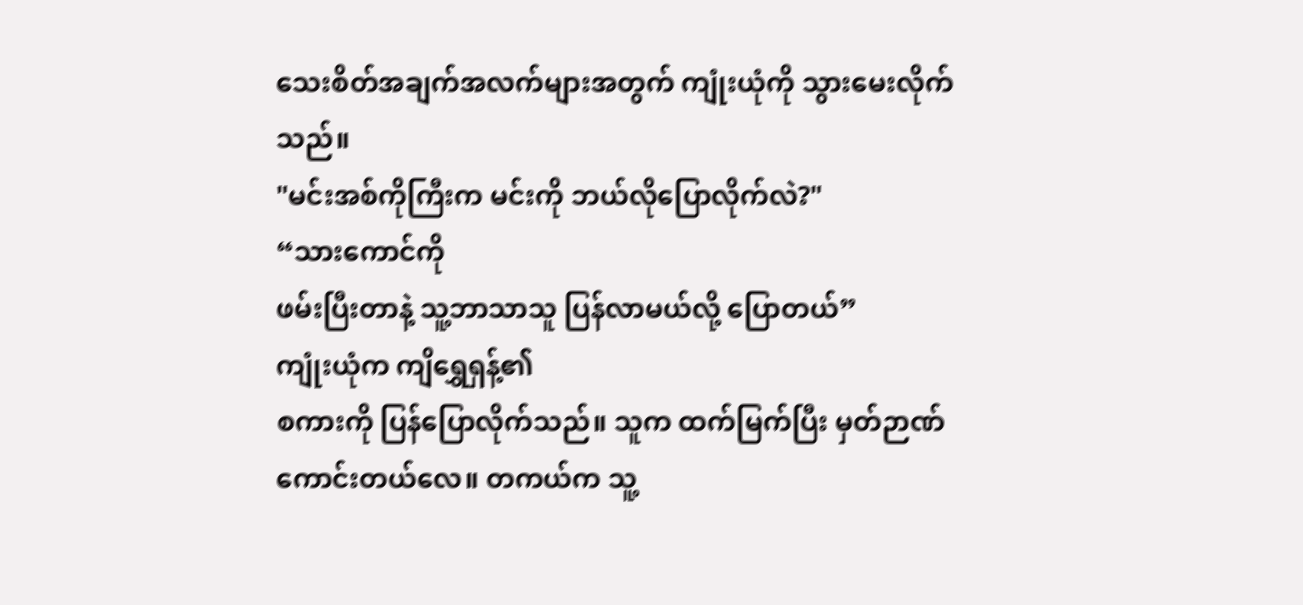သေးစိတ်အချက်အလက်များအတွက် ကျုံးယုံကို သွားမေးလိုက်သည်။
"မင်းအစ်ကိုကြီးက မင်းကို ဘယ်လိုပြောလိုက်လဲ?"
“သားကောင်ကို
ဖမ်းပြီးတာနဲ့ သူ့ဘာသာသူ ပြန်လာမယ်လို့ ပြောတယ်”
ကျုံးယုံက ကျိရွှေရှန့်၏
စကားကို ပြန်ပြောလိုက်သည်။ သူက ထက်မြက်ပြီး မှတ်ဉာဏ်ကောင်းတယ်လေ။ တကယ်က သူ့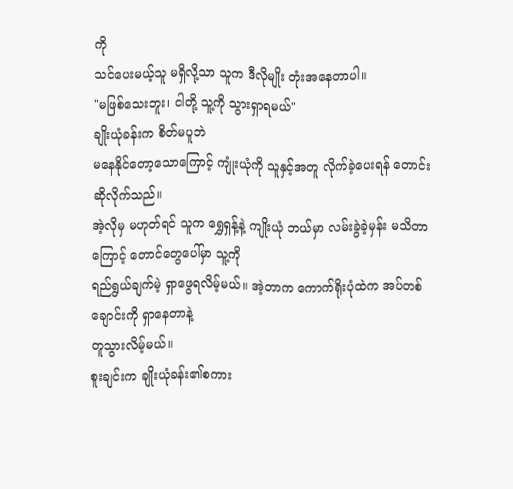ကို
သင်ပေးမယ့်သူ မရှိလို့သာ သူက ဒီလိုမျိုး တုံးအနေတာပါ။
"မဖြစ်သေးဘူး၊ ငါတို့ သူ့ကို သွားရှာရမယ်"
ချိုးယုံခန်းက စိတ်မပူဘဲ
မနေနိုင်တော့သောကြောင့် ကျုံးယုံကို သူနှင့်အတူ လိုက်ခဲ့ပေးရန် တောင်းဆိုလိုက်သည်။
အဲ့လိုမှ မဟုတ်ရင် သူက ရွှေရှန့်နဲ့ ကျိုးယုံ ဘယ်မှာ လမ်းခွဲခဲ့မှန်း မသိတာကြောင့် တောင်တွေပေါ်မှာ သူ့ကို
ရည်ရွယ်ချက်မဲ့ ရှာဖွေရလိမ့်မယ်။ အဲ့တာက ကောက်ရိုးပုံထဲက အပ်တစ်ချောင်းကို ရှာနေတာနဲ့
တူသွားလိမ့်မယ်။
စူးချင်းက ချိုးယုံခန်း၏စကား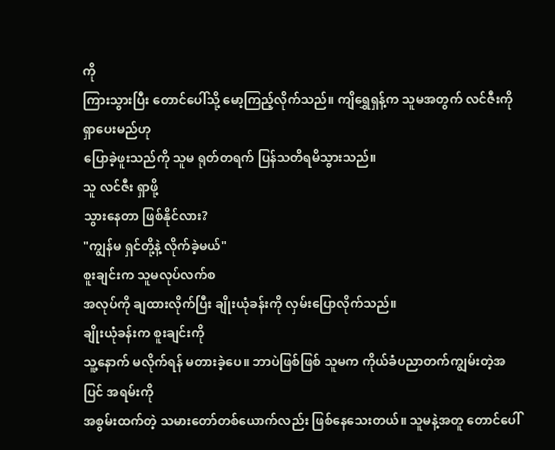ကို
ကြားသွားပြီး တောင်ပေါ်သို့ မော့ကြည့်လိုက်သည်။ ကျိရွှေရှန့်က သူမအတွက် လင်ဇီးကို ရှာပေးမည်ဟု
ပြောခဲ့ဖူးသည်ကို သူမ ရုတ်တရက် ပြန်သတိရမိသွားသည်။
သူ လင်ဇီး ရှာဖို့
သွားနေတာ ဖြစ်နိုင်လား?
"ကျွန်မ ရှင်တို့နဲ့ လိုက်ခဲ့မယ်"
စူးချင်းက သူမလုပ်လက်စ
အလုပ်ကို ချထားလိုက်ပြီး ချိုးယုံခန်းကို လှမ်းပြောလိုက်သည်။
ချိုးယုံခန်းက စူးချင်းကို
သူ့နောက် မလိုက်ရန် မတားခဲ့ပေ။ ဘာပဲဖြစ်ဖြစ် သူမက ကိုယ်ခံပညာတက်ကျွမ်းတဲ့အပြင် အရမ်းကို
အစွမ်းထက်တဲ့ သမားတော်တစ်ယောက်လည်း ဖြစ်နေသေးတယ်။ သူမနဲ့အတူ တောင်ပေါ်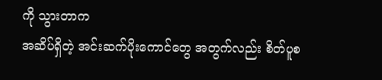ကို သွားတာက
အဆိပ်ရှိတဲ့ အင်းဆက်ပိုးကောင်တွေ အတွက်လည်း စိတ်ပူစ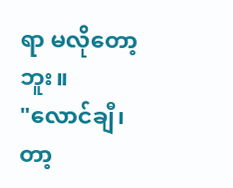ရာ မလိုတော့ဘူး။
"လောင်ချီ၊ တာ့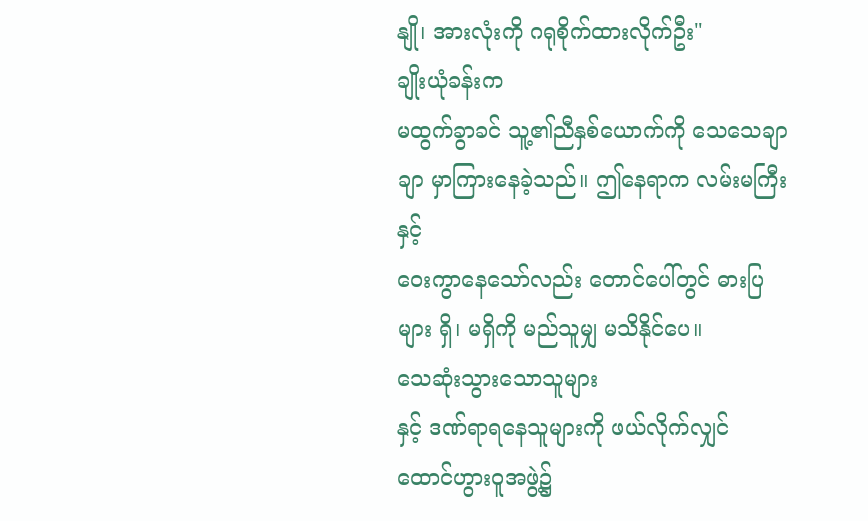နျို၊ အားလုံးကို ဂရုစိုက်ထားလိုက်ဦး"
ချိုးယုံခန်းက
မထွက်ခွာခင် သူ့၏ညီနှစ်ယောက်ကို သေသေချာချာ မှာကြားနေခဲ့သည်။ ဤနေရာက လမ်းမကြီးနှင့်
ဝေးကွာနေသော်လည်း တောင်ပေါ်တွင် ဓားပြများ ရှိ၊ မရှိကို မည်သူမျှ မသိနိုင်ပေ။
သေဆုံးသွားသောသူများ
နှင့် ဒဏ်ရာရနေသူများကို ဖယ်လိုက်လျှင် ထောင်ဟွားဝူအဖွဲ့၌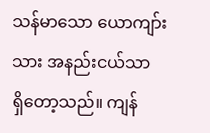သန်မာသော ယောကျာ်းသား အနည်းငယ်သာ
ရှိတော့သည်။ ကျန်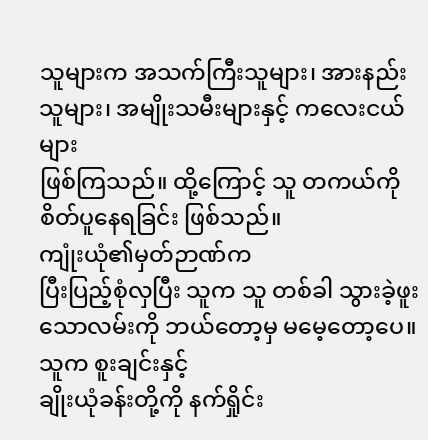သူများက အသက်ကြီးသူများ၊ အားနည်းသူများ၊ အမျိုးသမီးများနှင့် ကလေးငယ်များ
ဖြစ်ကြသည်။ ထို့ကြောင့် သူ တကယ်ကို စိတ်ပူနေရခြင်း ဖြစ်သည်။
ကျုံးယုံ၏မှတ်ဉာဏ်က
ပြီးပြည့်စုံလှပြီး သူက သူ တစ်ခါ သွားခဲ့ဖူးသောလမ်းကို ဘယ်တော့မှ မမေ့တော့ပေ။ သူက စူးချင်းနှင့်
ချိုးယုံခန်းတို့ကို နက်ရှိုင်း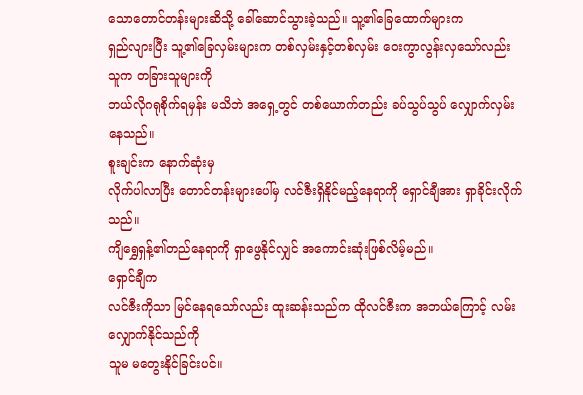သောတောင်တန်းများဆိသို့ ခေါ်ဆောင်သွားခဲ့သည်။ သူ့၏ခြေထောက်များက
ရှည်လျားပြီး သူ့၏ခြေလှမ်းများက တစ်လှမ်းနှင့်တစ်လှမ်း ဝေးကွာလွန်းလှသော်လည်း သူက တခြားသူများကို
ဘယ်လိုဂရုစိုက်ရမှန်း မသိဘဲ အရှေ့တွင် တစ်ယောက်တည်း ခပ်သွပ်သွပ် လျှောက်လှမ်းနေသည်။
စူးချင်းက နောက်ဆုံးမှ
လိုက်ပါလာပြီး တောင်တန်းများပေါ်မှ လင်ဇီးရှိနိုင်မည့်နေရာကို ရှောင်ချီအား ရှာခိုင်းလိုက်သည်။
ကျိရွှေရှန့်၏တည်နေရာကို ရှာဖွေနိုင်လျှင် အကောင်းဆုံးဖြစ်လိမ့်မည်။
ရှောင်ချီက
လင်ဇီးကိုသာ မြင်နေရသော်လည်း ထူးဆန်းသည်က ထိုလင်ဇီးက အဘယ်ကြောင့် လမ်းလျှောက်နိုင်သည်ကို
သူမ မတွေးနိုင်ခြင်းပင်။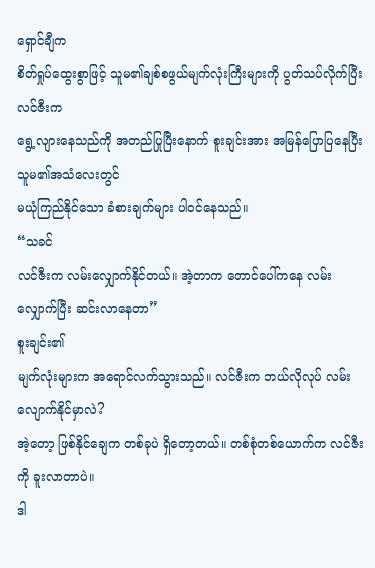ရှောင်ချီက
စိတ်ရှုပ်ထွေးစွာဖြင့် သူမ၏ချစ်စဖွယ်မျက်လုံးကြီးများကို ပွတ်သပ်လိုက်ပြီး လင်ဇီးက
ရွေ့လျားနေသည်ကို အတည်ပြုပြီးနောက် စူးချင်းအား အမြန်ပြောပြနေပြီး သူမ၏အသံလေးတွင်
မယုံကြည်နိုင်သော ခံစားချက်များ ပါဝင်နေသည်။
“သခင်
လင်ဇီးက လမ်းလျှောက်နိုင်တယ်။ အဲ့တာက တောင်ပေါ်ကနေ လမ်းလျှောက်ပြီး ဆင်းလာနေတာ”
စူးချင်း၏
မျက်လုံးများက အရောင်လက်သွားသည်။ လင်ဇီးက ဘယ်လိုလုပ် လမ်းလျောက်နိုင်မှာလဲ?
အဲ့တော့ ဖြစ်နိုင်ချေက တစ်ခုပဲ ရှိတော့တယ်။ တစ်စုံတစ်ယောက်က လင်ဇီးကို ခူးလာတာပဲ။
ဒါ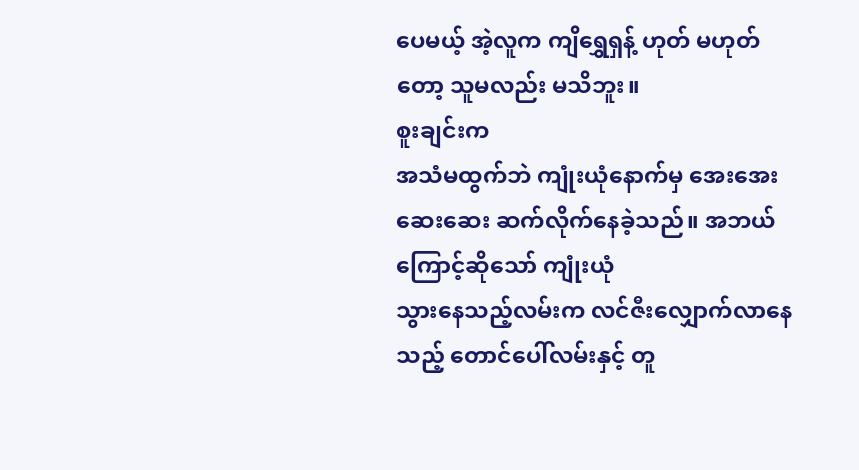ပေမယ့် အဲ့လူက ကျိရွှေရှန့် ဟုတ် မဟုတ်တော့ သူမလည်း မသိဘူး။
စူးချင်းက
အသံမထွက်ဘဲ ကျုံးယုံနောက်မှ အေးအေးဆေးဆေး ဆက်လိုက်နေခဲ့သည်။ အဘယ်ကြောင့်ဆိုသော် ကျုံးယုံ
သွားနေသည့်လမ်းက လင်ဇီးလျှောက်လာနေသည့် တောင်ပေါ်လမ်းနှင့် တူ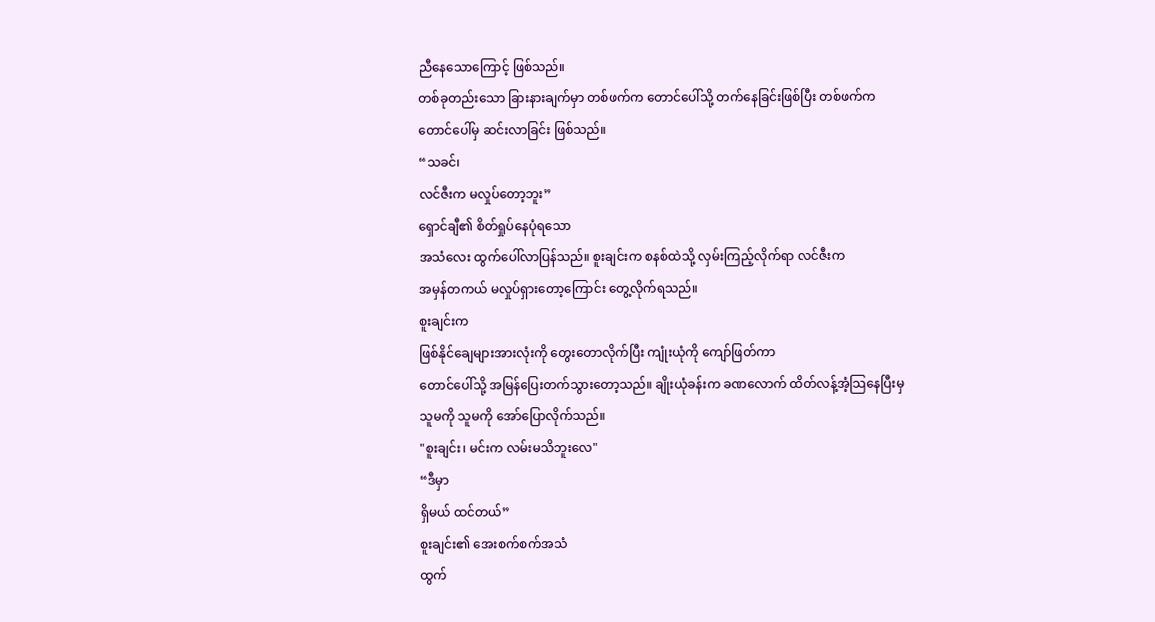ညီနေသောကြောင့် ဖြစ်သည်။
တစ်ခုတည်းသော ခြားနားချက်မှာ တစ်ဖက်က တောင်ပေါ်သို့ တက်နေခြင်းဖြစ်ပြီး တစ်ဖက်က
တောင်ပေါ်မှ ဆင်းလာခြင်း ဖြစ်သည်။
“သခင်၊
လင်ဇီးက မလှုပ်တော့ဘူး”
ရှောင်ချီ၏ စိတ်ရှုပ်နေပုံရသော
အသံလေး ထွက်ပေါ်လာပြန်သည်။ စူးချင်းက စနစ်ထဲသို့ လှမ်းကြည့်လိုက်ရာ လင်ဇီးက
အမှန်တကယ် မလှုပ်ရှားတော့ကြောင်း တွေ့လိုက်ရသည်။
စူးချင်းက
ဖြစ်နိုင်ချေများအားလုံးကို တွေးတောလိုက်ပြီး ကျုံးယုံကို ကျော်ဖြတ်ကာ
တောင်ပေါ်သို့ အမြန်ပြေးတက်သွားတော့သည်။ ချိုးယုံခန်းက ခဏလောက် ထိတ်လန့်အံ့သြနေပြီးမှ
သူမကို သူမကို အော်ပြောလိုက်သည်။
"စူးချင်း၊ မင်းက လမ်းမသိဘူးလေ"
“ဒီမှာ
ရှိမယ် ထင်တယ်”
စူးချင်း၏ အေးစက်စက်အသံ
ထွက်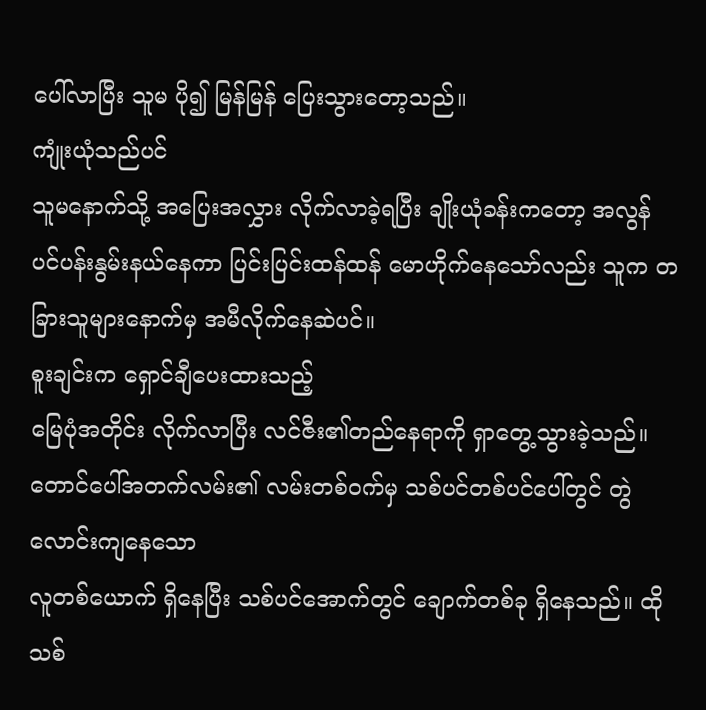ပေါ်လာပြီး သူမ ပို၍ မြန်မြန် ပြေးသွားတော့သည်။
ကျုံးယုံသည်ပင်
သူမနောက်သို့ အပြေးအလွှား လိုက်လာခဲ့ရပြီး ချိုးယုံခန်းကတော့ အလွန်
ပင်ပန်းနွမ်းနယ်နေကာ ပြင်းပြင်းထန်ထန် မောဟိုက်နေသော်လည်း သူက တခြားသူများနောက်မှ အမီလိုက်နေဆဲပင်။
စူးချင်းက ရှောင်ချီပေးထားသည့်
မြေပုံအတိုင်း လိုက်လာပြီး လင်ဇီး၏တည်နေရာကို ရှာတွေ့သွားခဲ့သည်။
တောင်ပေါ်အတက်လမ်း၏ လမ်းတစ်ဝက်မှ သစ်ပင်တစ်ပင်ပေါ်တွင် တွဲလောင်းကျနေသော
လူတစ်ယောက် ရှိနေပြီး သစ်ပင်အောက်တွင် ချောက်တစ်ခု ရှိနေသည်။ ထိုသစ်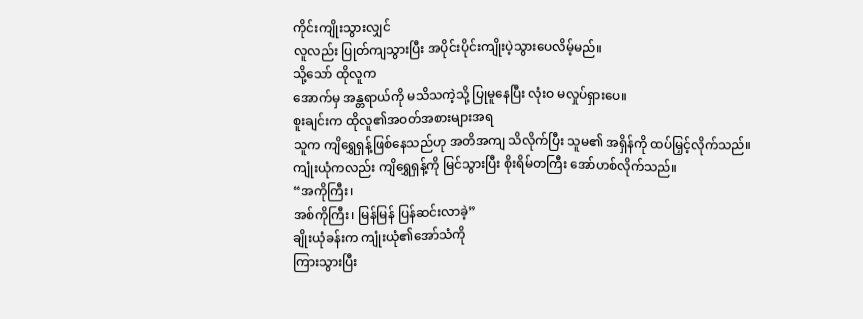ကိုင်းကျိုးသွားလျှင်
လူလည်း ပြုတ်ကျသွားပြီး အပိုင်းပိုင်းကျိုးပဲ့သွားပေလိမ့်မည်။
သို့သော် ထိုလူက
အောက်မှ အန္တရာယ်ကို မသိသကဲ့သို့ ပြုမူနေပြီး လုံးဝ မလှုပ်ရှားပေ။
စူးချင်းက ထိုလူ၏အဝတ်အစားများအရ
သူက ကျိရွှေရှန့်ဖြစ်နေသည်ဟု အတိအကျ သိလိုက်ပြီး သူမ၏ အရှိန်ကို ထပ်မြှင့်လိုက်သည်။
ကျုံးယုံကလည်း ကျိရွှေရှန့်ကို မြင်သွားပြီး စိုးရိမ်တကြီး အော်ဟစ်လိုက်သည်။
“အကိုကြီး၊
အစ်ကိုကြီး၊ မြန်မြန် ပြန်ဆင်းလာခဲ့”
ချိုးယုံခန်းက ကျုံးယုံ၏အော်သံကို
ကြားသွားပြီး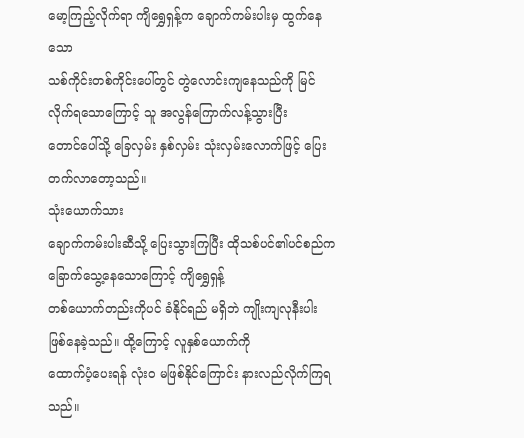မော့ကြည့်လိုက်ရာ ကျိရွှေရှန့်က ချောက်ကမ်းပါးမှ ထွက်နေသော
သစ်ကိုင်းတစ်ကိုင်းပေါ်တွင် တွဲလောင်းကျနေသည်ကို မြင်လိုက်ရသောကြောင့် သူ အလွန်ကြောက်လန့်သွားပြီး
တောင်ပေါ်သို့ ခြေလှမ်း နှစ်လှမ်း သုံးလှမ်းလောက်ဖြင့် ပြေးတက်လာတော့သည်။
သုံးယောက်သား
ချောက်ကမ်းပါးဆီသို့ ပြေးသွားကြပြီး ထိုသစ်ပင်၏ပင်စည်က ခြောက်သွေ့နေသောကြောင့် ကျိရွှေရှန့်
တစ်ယောက်တည်းကိုပင် ခံနိုင်ရည် မရှိဘဲ ကျိုးကျလုနီးပါး ဖြစ်နေခဲ့သည်။ ထို့ကြောင့် လူနှစ်ယောက်ကို
ထောက်ပံ့ပေးရန် လုံးဝ မဖြစ်နိုင်ကြောင်း နားလည်လိုက်ကြရသည်။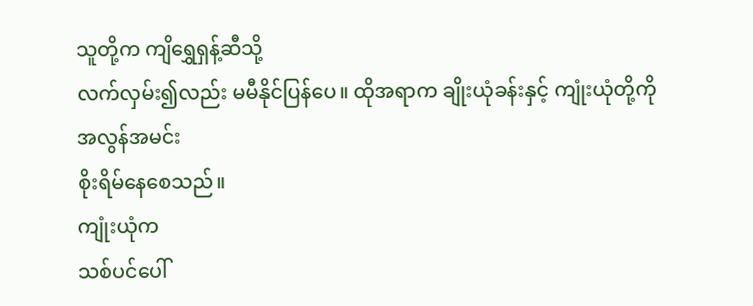သူတို့က ကျိရွှေရှန့်ဆီသို့
လက်လှမ်း၍လည်း မမီနိုင်ပြန်ပေ။ ထိုအရာက ချိုးယုံခန်းနှင့် ကျုံးယုံတို့ကို အလွန်အမင်း
စိုးရိမ်နေစေသည်။
ကျုံးယုံက
သစ်ပင်ပေါ်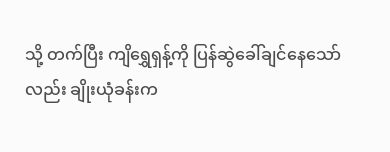သို့ တက်ပြီး ကျိရွှေရှန့်ကို ပြန်ဆွဲခေါ်ချင်နေသော်လည်း ချိုးယုံခန်းက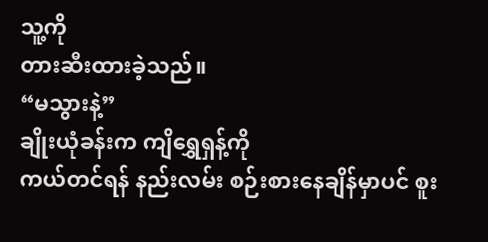သူ့ကို
တားဆီးထားခဲ့သည်။
“မသွားနဲ့”
ချိုးယုံခန်းက ကျိရွှေရှန့်ကို
ကယ်တင်ရန် နည်းလမ်း စဉ်းစားနေချိန်မှာပင် စူး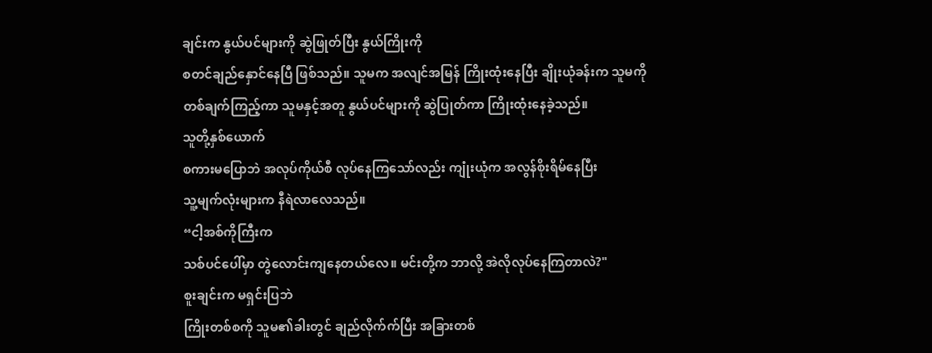ချင်းက နွယ်ပင်များကို ဆွဲဖြုတ်ပြီး နွယ်ကြိုးကို
စတင်ချည်နှောင်နေပြီ ဖြစ်သည်။ သူမက အလျင်အမြန် ကြိုးထုံးနေပြီး ချိုးယုံခန်းက သူမကို
တစ်ချက်ကြည့်ကာ သူမနှင့်အတူ နွယ်ပင်များကို ဆွဲပြုတ်ကာ ကြိုးထုံးနေခဲ့သည်။
သူတို့နှစ်ယောက်
စကားမပြောဘဲ အလုပ်ကိုယ်စီ လုပ်နေကြသော်လည်း ကျုံးယုံက အလွန်စိုးရိမ်နေပြီး
သူ့မျက်လုံးများက နီရဲလာလေသည်။
“ငါ့အစ်ကိုကြီးက
သစ်ပင်ပေါ်မှာ တွဲလောင်းကျနေတယ်လေ။ မင်းတို့က ဘာလို့ အဲလိုလုပ်နေကြတာလဲ?"
စူးချင်းက မရှင်းပြဘဲ
ကြိုးတစ်စကို သူမ၏ခါးတွင် ချည်လိုက်က်ပြီး အခြားတစ်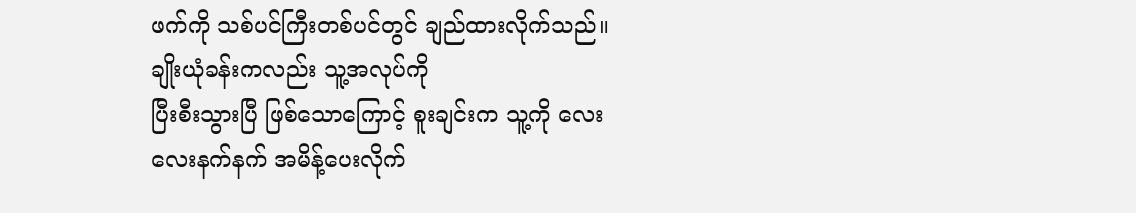ဖက်ကို သစ်ပင်ကြီးတစ်ပင်တွင် ချည်ထားလိုက်သည်။ ချိုးယုံခန်းကလည်း သူ့အလုပ်ကို
ပြီးစီးသွားပြီ ဖြစ်သောကြောင့် စူးချင်းက သူ့ကို လေးလေးနက်နက် အမိန့်ပေးလိုက်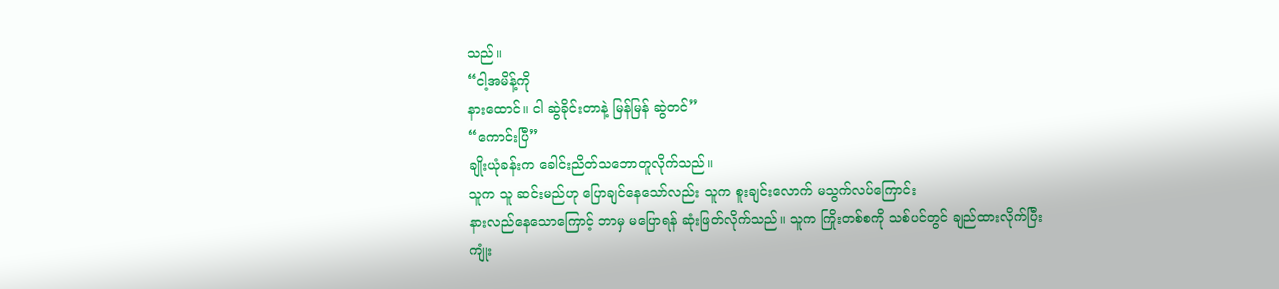သည်။
“ငါ့အမိန့်ကို
နားထောင်။ ငါ ဆွဲခိုင်းတာနဲ့ မြန်မြန် ဆွဲတင်”
“ကောင်းပြီ”
ချိုးယုံခန်းက ခေါင်းညိတ်သဘောတူလိုက်သည်။
သူက သူ ဆင်းမည်ဟု ပြောချင်နေသော်လည်း သူက စူးချင်းလောက် မသွက်လပ်ကြောင်း
နားလည်နေသောကြောင့် ဘာမှ မပြောရန် ဆုံးဖြတ်လိုက်သည်။ သူက ကြိုးတစ်စကို သစ်ပင်တွင် ချည်ထားလိုက်ပြီး
ကျုံး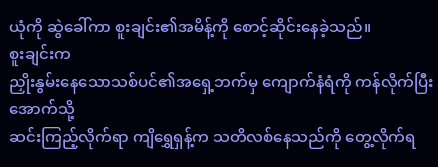ယုံကို ဆွဲခေါ်ကာ စူးချင်း၏အမိန့်ကို စောင့်ဆိုင်းနေခဲ့သည်။
စူးချင်းက
ညှိုးနွမ်းနေသောသစ်ပင်၏အရှေ့ဘက်မှ ကျောက်နံရံကို ကန်လိုက်ပြီး အောက်သို့
ဆင်းကြည့်လိုက်ရာ ကျိရွှေရှန့်က သတိလစ်နေသည်ကို တွေ့လိုက်ရ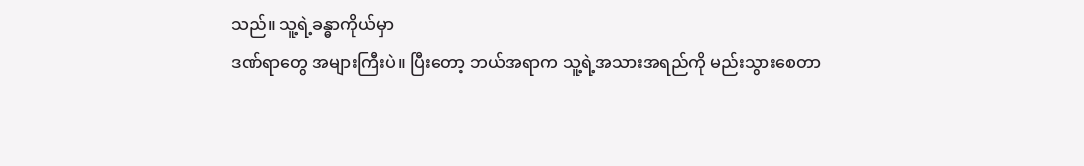သည်။ သူ့ရဲ့ခန္ဓာကိုယ်မှာ
ဒဏ်ရာတွေ အများကြီးပဲ။ ပြီးတော့ ဘယ်အရာက သူ့ရဲ့အသားအရည်ကို မည်းသွားစေတာ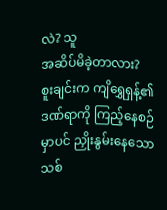လဲ? သူ
အဆိပ်မိခဲ့တာလား?
စူးချင်းက ကျိရွှေရှန့်၏ဒဏ်ရာကို ကြည့်နေစဉ်မှာပင် ညှိုးနွမ်းနေသောသစ်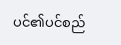ပင်၏ပင်စည်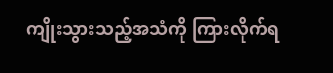ကျိုးသွားသည့်အသံကို ကြားလိုက်ရ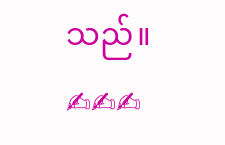သည်။
✍✍✍